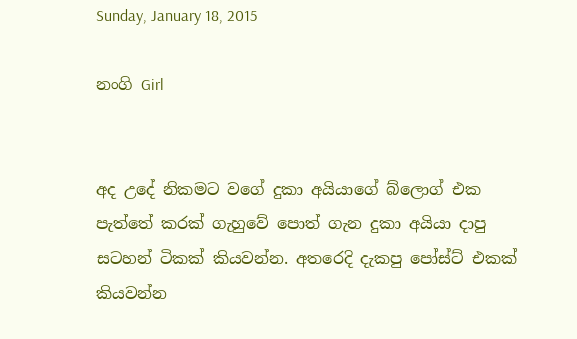Sunday, January 18, 2015

නංගි Girl


අද උදේ නිකමට වගේ දුකා අයියාගේ බ්ලොග් එක පැත්තේ කරක් ගැහුවේ පොත් ගැන දුකා අයියා දාපු සටහන් ටිකක් කියවන්න. අතරෙදි දැකපු පෝස්ට් එකක් කියවන්න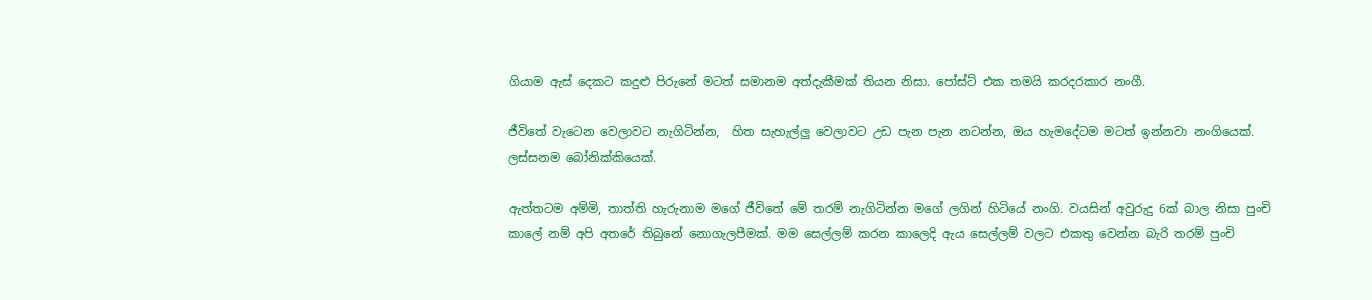ගියාම ඇස් දෙකට කදුළු පිරුනේ මටත් සමානම අත්දැකීමක් තියන නිසා. පෝස්ට් එක තමයි කරදරකාර නංගී.

ජීවිතේ වැටෙන වෙලාවට නැගිටින්න,  හිත සැහැල්ලු වෙලාවට උඩ පැන පැන නටන්න, ඔය හැමදේටම මටත් ඉන්නවා නංගියෙක්. ලස්සනම බෝනික්කියෙක්.

ඇත්තටම අම්මි, තාත්ති හැරුනාම මගේ ජීවිතේ මේ තරම් නැගිටින්න මගේ ලගින් හිටියේ නංගි. වයසින් අවුරුදු 6ක් බාල නිසා පුංචි කාලේ නම් අපි අතරේ තිබුනේ නොගැලපීමක්. මම සෙල්ලම් කරන කාලෙදි ඇය සෙල්ලම් වලට එකතු වෙන්න බැරි තරම් පුංචි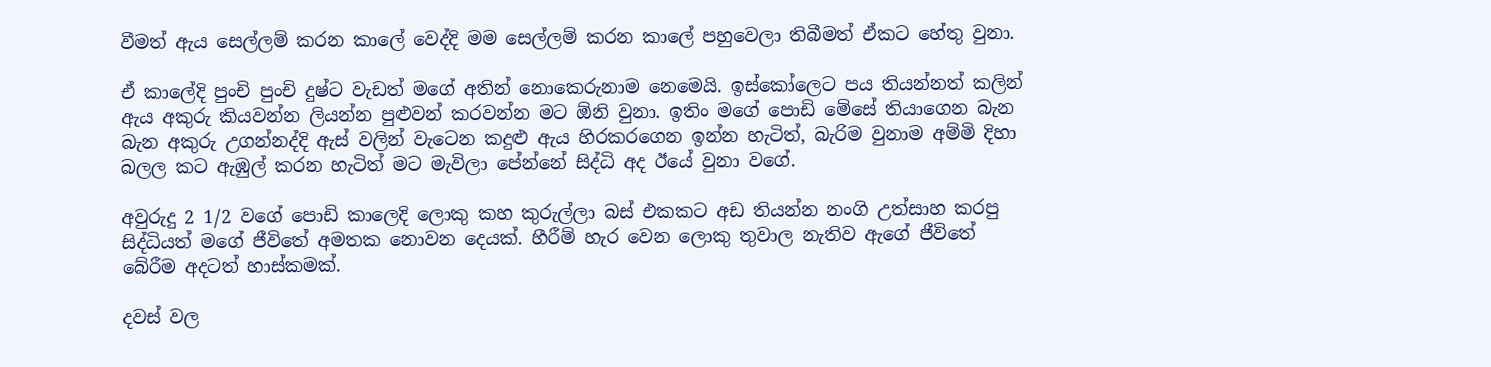වීමත් ඇය සෙල්ලම් කරන කාලේ වෙද්දි මම සෙල්ලම් කරන කාලේ පහුවෙලා තිබීමත් ඒකට හේතු වුනා.

ඒ කාලේදි පුංචි පුංචි දුෂ්ට වැඩත් මගේ අතින් නොකෙරුනාම නෙමෙයි. ඉස්කෝලෙට පය තියන්නත් කලින් ඇය අකුරු කියවන්න ලියන්න පුළුවන් කරවන්න මට ඕනි වුනා. ඉතිං මගේ පොඩි මේසේ තියාගෙන බැන බැන අකුරු උගන්නද්දි ඇස් වලින් වැටෙන කදුළු ඇය හිරකරගෙන ඉන්න හැටිත්, බැරිම වුනාම අම්මි දිහා බලල කට ඇඹුල් කරන හැටිත් මට මැවිලා පේන්නේ සිද්ධි අද ඊයේ වුනා වගේ.

අවුරුදු 2 1/2 වගේ පොඩි කාලෙදි ලොකු කහ කුරුල්ලා බස් එකකට අඩ තියන්න නංගි උත්සාහ කරපු සිද්ධියත් මගේ ජීවිතේ අමතක නොවන දෙයක්. හීරීම් හැර වෙන ලොකු තුවාල නැතිව ඇගේ ජීවිතේ බේරීම අදටත් හාස්කමක්.

දවස් වල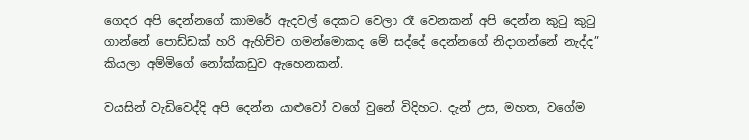ගෙදර අපි දෙන්නගේ කාමරේ ඇදවල් දෙකට වෙලා රෑ වෙනකන් අපි දෙන්න කුටු කුටු ගාන්නේ පොඩ්ඩක් හරි ඇහිච්ච ගමන්මොකද මේ සද්දේ දෙන්නගේ නිදාගන්නේ නැද්ද” කියලා අම්මිගේ නෝක්කඩුව ඇහෙනකන්.

වයසින් වැඩිවෙද්දි අපි දෙන්න යාළුවෝ වගේ වුනේ විදිහට. දැන් උස, මහත, වගේම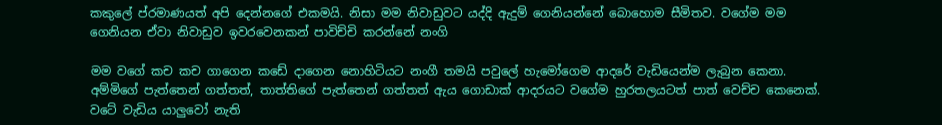කකුලේ ප්රමාණයත් අපි දෙන්නගේ එකමයි. නිසා මම නිවාඩුවට යද්දි ඇදුම් ගෙනියන්නේ බොහොම සීමිතව. වගේම මම ගෙනියන ඒවා නිවාඩුව ඉවරවෙනකන් පාවිච්චි කරන්නේ නංගි

මම වගේ කච කච ගාගෙන කඩේ දාගෙන නොහිටියට නංගී තමයි පවුලේ හැමෝගෙම ආදරේ වැඩියෙන්ම ලැබුන කෙනා. අම්මිගේ පැත්තෙන් ගත්තත්, තාත්තිගේ පැත්තෙන් ගත්තත් ඇය ගොඩාක් ආදරයට වගේම හුරතලයටත් පාත් වෙච්ච කෙනෙක්. වටේ වැඩිය යාලුවෝ නැති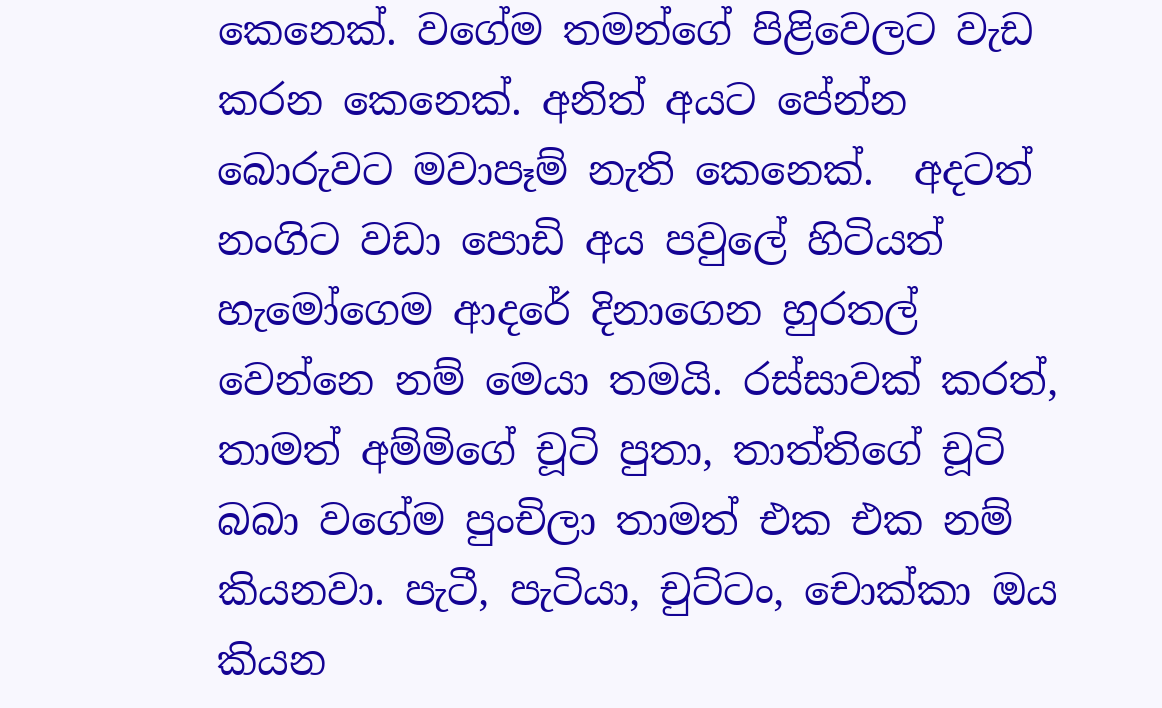කෙනෙක්. වගේම තමන්ගේ පිළිවෙලට වැඩ කරන කෙනෙක්. අනිත් අයට පේන්න බොරුවට මවාපෑම් නැති කෙනෙක්.  අදටත් නංගිට වඩා පොඩි අය පවුලේ හිටියත් හැමෝගෙම ආදරේ දිනාගෙන හුරතල් වෙන්නෙ නම් මෙයා තමයි. රස්සාවක් කරත්, තාමත් අම්මිගේ චූටි පුතා, තාත්තිගේ චූටි බබා වගේම පුංචිලා තාමත් එක එක නම් කියනවා. පැටී, පැටියා, චුට්ටං, චොක්කා ඔය කියන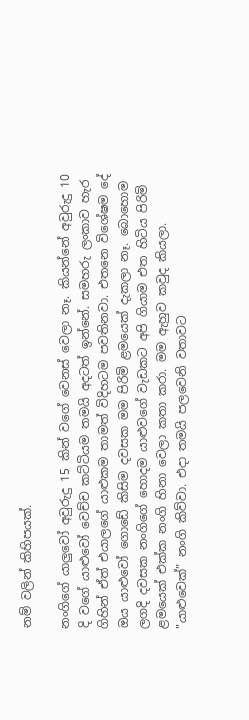නම් වලින් කිහිපයක්.

නංගිගේ යාලුවෝ අවුරුදු 15 කින් වගේ වෙනස් වෙලා නෑ. කියන්නේ අවුරුදු 10 දි වගේ යාළුවෝ වෙච්ච කට්ටියම තමයි අදටත් ඉන්නේ. සමහරු ලංකාව හැර ගිහින් ඒත් එයාලගේ යාළුකම තාමත් විදිහටම පවතිනවා. එතනෙ විශේෂම දේ ඔය යාළුවෝ ගොඩේ කිසිම දවසක මම පිරිමි ළමයෙක් දැකලා නෑ. බොහොම ලගදි දවසක නංගිගේ හොදම යාළුවගේ වැඩකට අපි ගියාම එත හිටිය පිරිමි ළමයෙක් එක්ක නංගි හිනා වෙලා කතා කරා. මම ඇහුව කවුද කියලා. "යාළුවෙක්” නංගි කිව්වා. එදා තමයි පලවෙනි වතාවට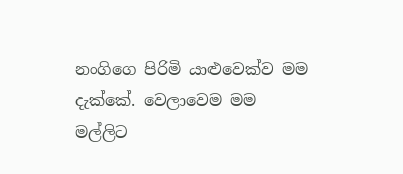නංගිගෙ පිරිමි යාළුවෙක්ව මම දැක්කේ. වෙලාවෙම මම මල්ලිට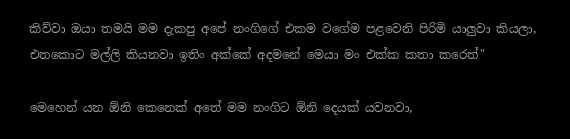කිව්වා ඔයා තමයි මම දැකපු අපේ නංගිගේ එකම වගේම පළවෙනි පිරිමි යාලුවා කියලා, එතකොට මල්ලි කියනවා ඉතිං අක්කේ අදමනේ මෙයා මං එක්ක කතා කරෙත්"

මෙහෙන් යන ඕනි කෙනෙක් අතේ මම නංගිට ඕනි දෙයක් යවනවා,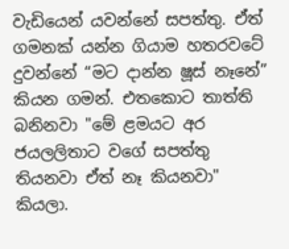වැඩියෙන් යවන්නේ සපත්තු. ඒත් ගමනක් යන්න ගියාම හතරවටේ දුවන්නේ “මට දාන්න ෂූස් නෑනේ” කියන ගමන්. එතකොට තාත්ති බනිනවා "මේ ළමයට අර ජයලලිතාට වගේ සපත්තු තියනවා ඒත් නෑ කියනවා" කියලා.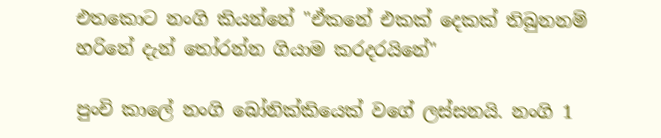එතකොට නංගි කියන්නේ "ඒකනේ එකක් දෙකක් තිබුනනම් හරිනේ දැන් තෝරන්න ගියාම කරදරයිනේ"

පුංචි කාලේ නංගි බෝනික්කියෙක් වගේ ලස්සනයි. නංගි 1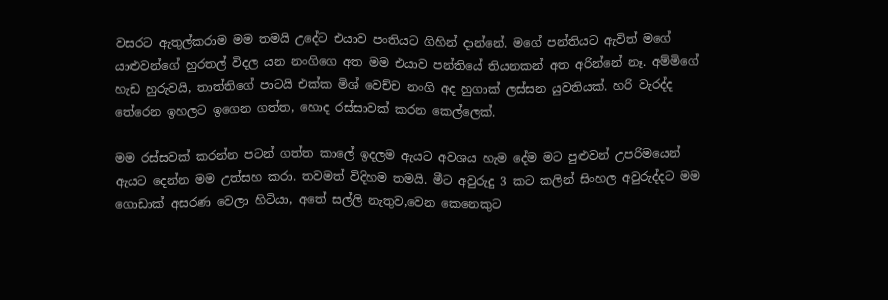වසරට ඇතුල්කරාම මම තමයි උදේට එයාව පංතියට ගිහින් දාන්නේ. මගේ පන්තියට ඇවිත් මගේ යාළුවන්ගේ හුරතල් විදල යන නංගිගෙ අත මම එයාව පන්තියේ තියනකන් අත අරින්නේ නෑ. අම්මිගේ හැඩ හුරුවයි, තාත්තිගේ පාටයි එක්ක මිශ් වෙච්ච නංගි අද හුගාක් ලස්සන යුවතියක්. හරි වැරද්ද තේරෙන ඉහලට ඉගෙන ගත්ත, හොද රස්සාවක් කරන කෙල්ලෙක්.

මම රස්සවක් කරන්න පටන් ගත්ත කාලේ ඉදලම ඇයට අවශය හැම දේම මට පුළුවන් උපරිමයෙන් ඇයට දෙන්න මම උත්සහ කරා. තවමත් විදිහම තමයි. මීට අවුරුදු 3 කට කලින් සිංහල අවුරුද්දට මම ගොඩාක් අසරණ වෙලා හිටියා, අතේ සල්ලි නැතුව,වෙන කෙනෙකුට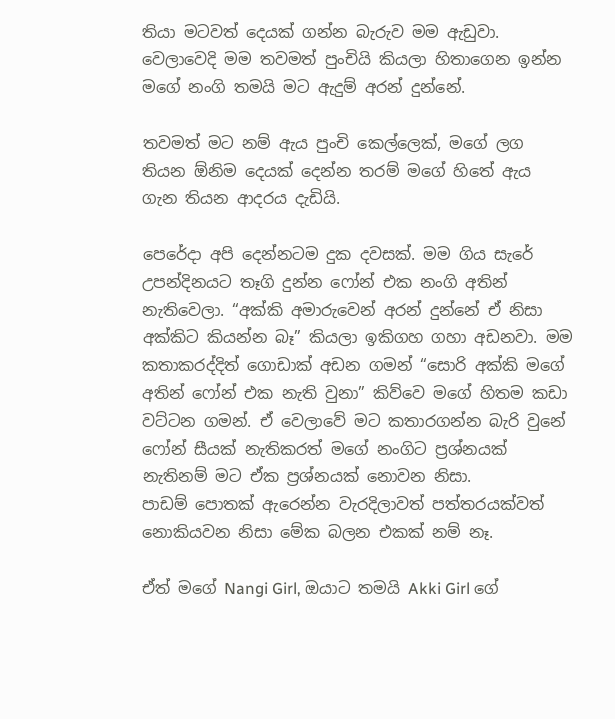තියා මටවත් දෙයක් ගන්න බැරුව මම ඇඩුවා. වෙලාවෙදි මම තවමත් පුංචියි කියලා හිතාගෙන ඉන්න මගේ නංගි තමයි මට ඇදුම් අරන් දුන්නේ.

තවමත් මට නම් ඇය පුංචි කෙල්ලෙක්, මගේ ලග තියන ඕනිම දෙයක් දෙන්න තරම් මගේ හිතේ ඇය ගැන තියන ආදරය දැඩියි.

පෙරේදා අපි දෙන්නටම දුක දවසක්. මම ගිය සැරේ උපන්දිනයට තෑගි දුන්න ෆෝන් එක නංගි අතින් නැතිවෙලා. “අක්කි අමාරුවෙන් අරන් දුන්නේ ඒ නිසා අක්කිට කියන්න බෑ” කියලා ඉකිගහ ගහා අඩනවා. මම කතාකරද්දිත් ගොඩාක් අඩන ගමන් “සොරි අක්කි මගේ අතින් ෆෝන් එක නැති වුනා” කිව්වෙ මගේ හිතම කඩා වට්ටන ගමන්. ඒ වෙලාවේ මට කතාරගන්න බැරි වුනේ ෆෝන් සීයක් නැතිකරත් මගේ නංගිට ප්‍රශ්නයක් නැතිනම් මට ඒක ප්‍රශ්නයක් නොවන නිසා.
පාඩම් පොතක් ඇරෙන්න වැරදිලාවත් පත්තරයක්වත් නොකියවන නිසා මේක බලන එකක් නම් නෑ.

ඒත් මගේ Nangi Girl, ඔයාට තමයි Akki Girl ගේ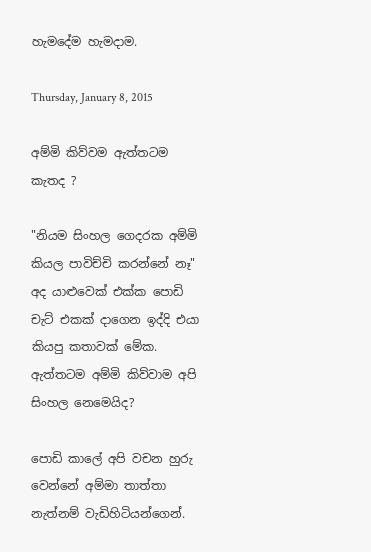හැමදේම හැමදාම.

Thursday, January 8, 2015

අම්මි කිව්වම ඇත්තටම කැතද ?

"නියම සිංහල ගෙදරක අම්මි කියල පාවිච්චි කරන්නේ නෑ" අද යාළුවෙක් එක්ක පොඩි චැට් එකක් දාගෙන ඉද්දි එයා කියපු කතාවක් මේක. ඇත්තටම අම්මි කිව්වාම අපි සිංහල නෙමෙයිද?

පොඩි කාලේ අපි වචන හුරු වෙන්නේ අම්මා තාත්තා නැත්නම් වැඩිහිටියන්ගෙන්.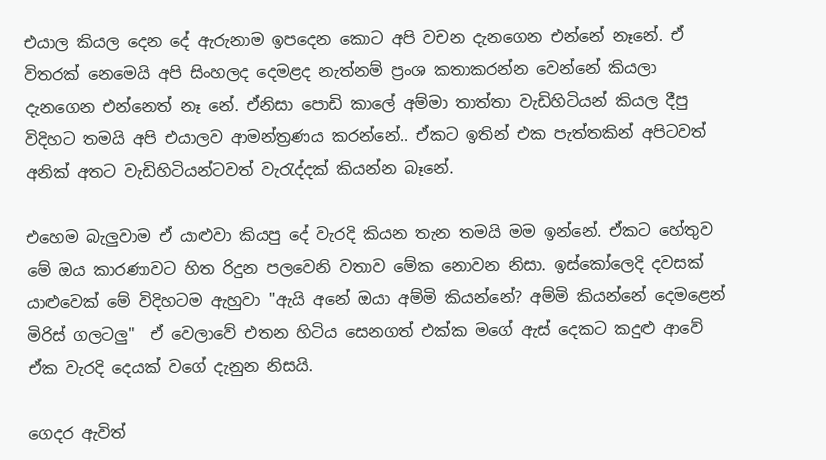එයාල කියල දෙන දේ ඇරුනාම ඉපදෙන කොට අපි වචන දැනගෙන එන්නේ නෑනේ. ඒ විතරක් නෙමෙයි අපි සිංහලද දෙමළද නැත්නම් ප්‍රංශ කතාකරන්න වෙන්නේ කියලා දැනගෙන එන්නෙත් නෑ නේ. ඒනිසා පොඩි කාලේ අම්මා තාත්තා වැඩිහිටියන් කියල දීපු විදිහට තමයි අපි එයාලව ආමන්ත්‍රණය කරන්නේ.. ඒකට ඉතින් එක පැත්තකින් අපිටවත් අනික් අතට වැඩිහිටියන්ටවත් වැරැද්දක් කියන්න බෑනේ.

එහෙම බැලුවාම ඒ යාළුවා කියපු දේ වැරදි කියන තැන තමයි මම ඉන්නේ. ඒකට හේතුව මේ ඔය කාරණාවට හිත රිදුන පලවෙනි වතාව මේක නොවන නිසා. ඉස්කෝලෙදි දවසක් යාළුවෙක් මේ විදිහටම ඇහුවා "ඇයි අනේ ඔයා අම්මි කියන්නේ? අම්මි කියන්නේ දෙමළෙන් මිරිස් ගලටලු"  ඒ වෙලාවේ එතන හිටිය සෙනගත් එක්ක මගේ ඇස් දෙකට කදුළු ආවේ ඒක වැරදි දෙයක් වගේ දැනුන නිසයි.

ගෙදර ඇවිත්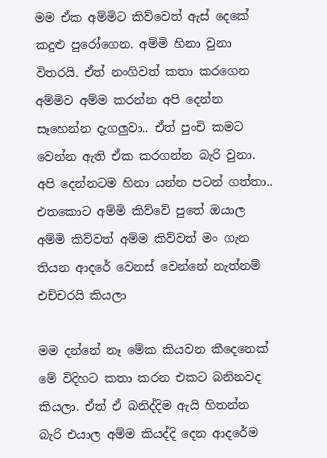මම ඒක අම්මිට කිව්වෙත් ඇස් දෙකේ කදුළු පුරෝගෙන. අම්මි හිනා වුනා විතරයි. ඒත් නංගිවත් කතා කරගෙන අම්මිව අම්ම කරන්න අපි දෙන්න සෑහෙන්න දැගලුවා.. ඒත් පුංචි කමට වෙන්න ඇති ඒක කරගන්න බැරි වුනා. අපි දෙන්නටම හිනා යන්න පටන් ගත්තා.. එතකොට අම්මි කිව්වේ පුතේ ඔයාල අම්මි කිව්වත් අම්ම කිව්වත් මං ගැන තියන ආදරේ වෙනස් වෙන්නේ නැත්නම් එච්චරයි කියලා

මම දන්නේ නෑ මේක කියවන කීදෙනෙක් මේ විදිහට කතා කරන එකට බනිනවද කියලා. ඒත් ඒ බනිද්දිම ඇයි හිතන්න බැරි එයාල අම්ම කියද්දි දෙන ආදරේම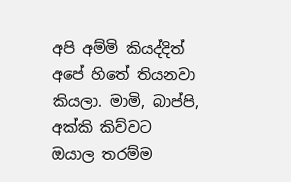අපි අම්මි කියද්දිත් අපේ හිතේ තියනවා කියලා. මාමි, බාප්පි, අක්කි කිව්වට ඔයාල තරම්ම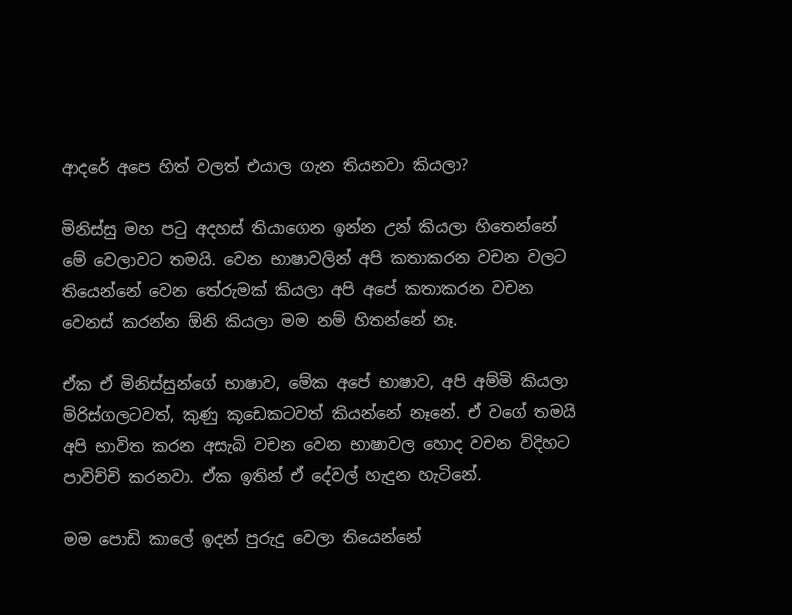ආදරේ අපෙ හිත් වලත් එයාල ගැන තියනවා කියලා?

මිනිස්සු මහ පටු අදහස් තියාගෙන ඉන්න උන් කියලා හිතෙන්නේ මේ වෙලාවට තමයි. වෙන භාෂාවලින් අපි කතාකරන වචන වලට තියෙන්නේ වෙන තේරුමක් කියලා අපි අපේ කතාකරන වචන වෙනස් කරන්න ඕනි කියලා මම නම් හිතන්නේ නෑ.

ඒක ඒ මිනිස්සුන්ගේ භාෂාව, මේක අපේ භාෂාව, අපි අම්මි කියලා මිරිස්ගලටවත්, කුණු කූඩෙකටවත් කියන්නේ නෑනේ. ඒ වගේ තමයි අපි භාවිත කරන අසැබි වචන වෙන භාෂාවල හොද වචන විදිහට පාවිච්චි කරනවා. ඒක ඉතින් ඒ දේවල් හැදුන හැටිනේ.

මම පොඩි කාලේ ඉදන් පුරුදු වෙලා තියෙන්නේ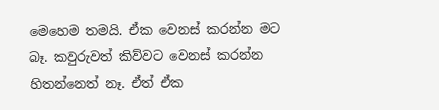මෙහෙම තමයි. ඒක වෙනස් කරන්න මට බෑ. කවුරුවත් කිව්වට වෙනස් කරන්න හිතන්නෙත් නෑ. ඒත් ඒක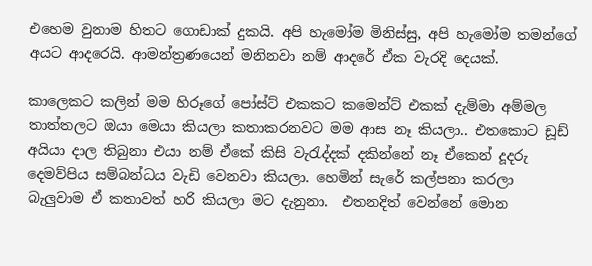එහෙම වුනාම හිතට ගොඩාක් දුකයි. අපි හැමෝම මිනිස්සු, අපි හැමෝම තමන්ගේ අයට ආදරෙයි. ආමන්ත්‍රණයෙන් මනිනවා නම් ආදරේ ඒක වැරදි දෙයක්.

කාලෙකට කලින් මම හිරූගේ පෝස්ට් එකකට කමෙන්ට් එකක් දැම්මා අම්මල තාත්තලට ඔයා මෙයා කියලා කතාකරනවට මම ආස නෑ කියලා.. එතකොට ඩූඩ් අයියා දාල තිබුනා එයා නම් ඒකේ කිසි වැරැද්දක් දකින්නේ නෑ ඒකෙන් දූදරු දෙමව්පිය සම්බන්ධය වැඩි වෙනවා කියලා. හෙමින් සැරේ කල්පනා කරලා බැලුවාම ඒ කතාවත් හරි කියලා මට දැනුනා.  එතනදිත් වෙන්නේ මොන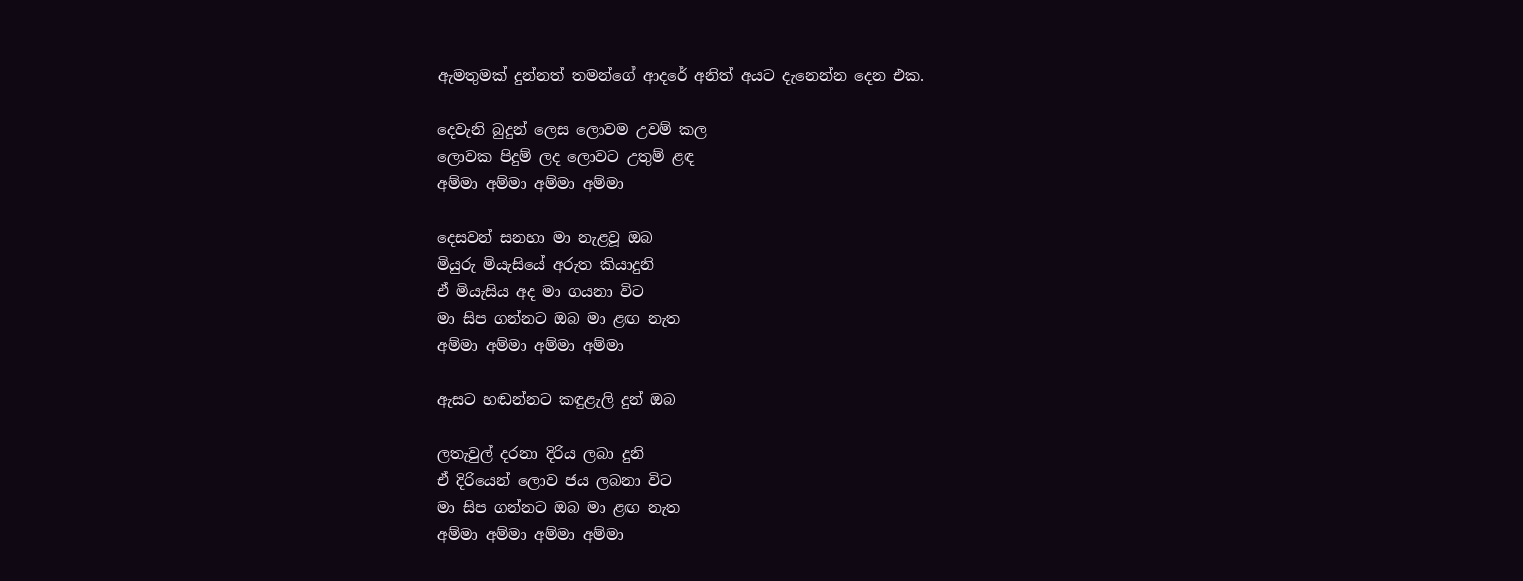ඇමතුමක් දුන්නත් තමන්ගේ ආදරේ අනිත් අයට දැනෙන්න දෙන එක.

දෙවැනි බුදුන් ලෙස ලොවම උවම් කල
ලොවක පිදුම් ලද ලොවට උතුම් ළඳ
අම්මා අම්මා අම්මා අම්මා

දෙසවන් සනහා මා නැළවූ ඔබ
මියුරු මියැසියේ අරුත කියාදුනි
ඒ මියැසිය අද මා ගයනා විට
මා සිප ගන්නට ඔබ මා ළඟ නැත
අම්මා අම්මා අම්මා අම්මා

ඇසට හඬන්නට කඳුළැලි දුන් ඔබ

ලතැවුල් දරනා දිරිය ලබා දුනි
ඒ දිරියෙන් ලොව ජය ලබනා විට
මා සිප ගන්නට ඔබ මා ළඟ නැත
අම්මා අම්මා අම්මා අම්මා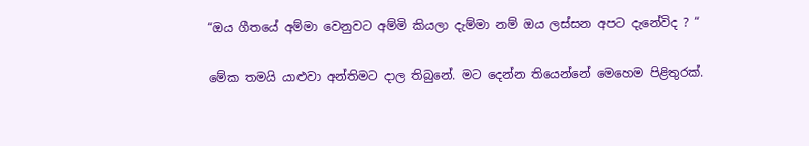“ඔය ගීතයේ අම්මා වෙනුවට අම්මි කියලා දැම්මා නම් ඔය ලස්සන අපට දැනේවිද ? “

මේක තමයි යාළුවා අන්තිමට දාල තිබුනේ. මට දෙන්න තියෙන්නේ මෙහෙම පිළිතුරක්.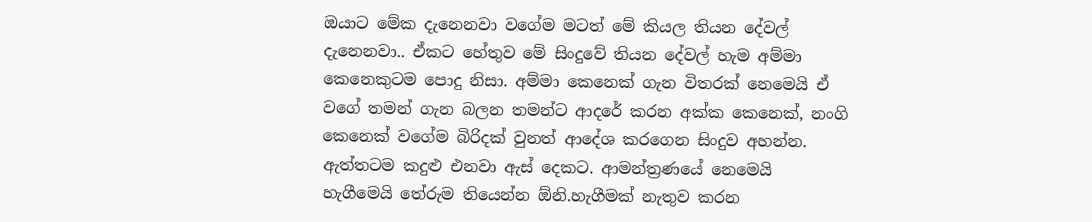ඔයාට මේක දැනෙනවා වගේම මටත් මේ කියල තියන දේවල් දැනෙනවා.. ඒකට හේතුව මේ සිංදුවේ තියන දේවල් හැම අම්මා කෙනෙකුටම පොදු නිසා. අම්මා කෙනෙක් ගැන විතරක් නෙමෙයි ඒ වගේ තමන් ගැන බලන තමන්ට ආදරේ කරන අක්ක කෙනෙක්, නංගි කෙනෙක් වගේම බිරිදක් වුනත් ආදේශ කරගෙන සිංදුව අහන්න. ඇත්තටම කදුළු එනවා ඇස් දෙකට. ආමන්ත්‍රණයේ නෙමෙයි හැගීමෙයි තේරුම තියෙන්න ඕනි.හැගීමක් නැතුව කරන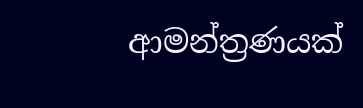ආමන්ත්‍රණයක්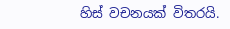හිස් වචනයක් විතරයි.